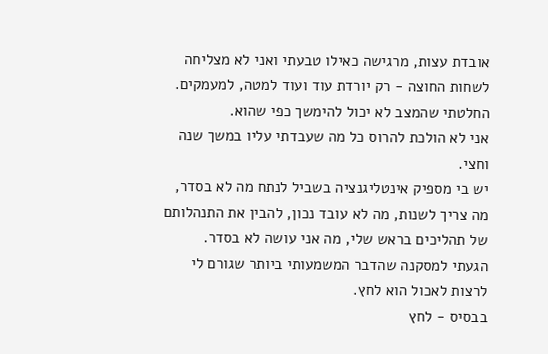אובדת עצות, מרגישה כאילו טבעתי ואני לא מצליחה לשחות החוצה - רק יורדת עוד ועוד למטה, למעמקים.
החלטתי שהמצב לא יכול להימשך כפי שהוא.
אני לא הולכת להרוס כל מה שעבדתי עליו במשך שנה וחצי.
יש בי מספיק אינטליגנציה בשביל לנתח מה לא בסדר, מה צריך לשנות, מה לא עובד נכון, להבין את התנהלותם של תהליכים בראש שלי, מה אני עושה לא בסדר.
הגעתי למסקנה שהדבר המשמעותי ביותר שגורם לי לרצות לאכול הוא לחץ.
בבסיס - לחץ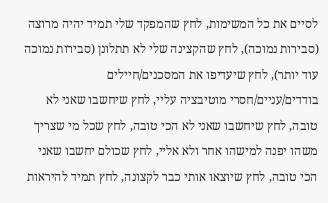לסיים את כל המשימות, לחץ שהמפקד שלי תמיד יהיה מרוצה (סבירות נמוכה), לחץ שהקצינה שלי לא תתלונן (סבירות נמוכה עוד יותר), לחץ שיעדיפו את המסכנים/חיילים בודדים/עניים/חסרי מוטיבציה עליי, לחץ שיחשבו שאני לא טובה, לחץ שיחשבו שאני לא הכי טובה, לחץ שכל מי שצריך משהו יפנה למישהו אחר ולא אליי, לחץ שכולם יחשבו שאני הכי טובה, לחץ שיוצאו אותי כבר לקצונה, לחץ תמיד להיראות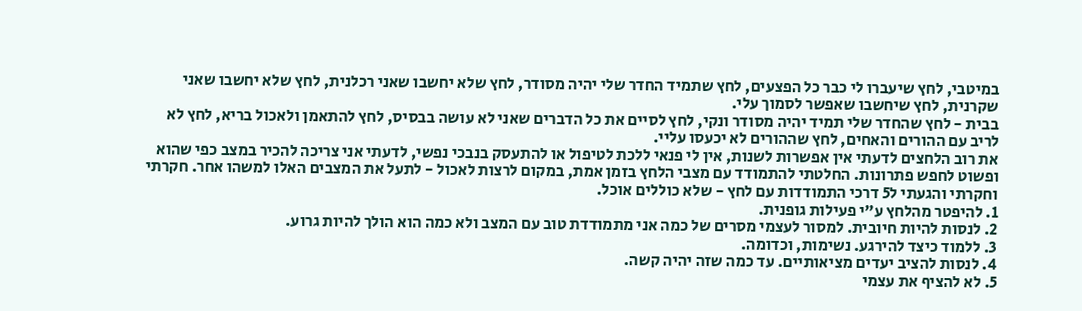במיטבי, לחץ שיעברו לי כבר כל הפצעים, לחץ שתמיד החדר שלי יהיה מסודר, לחץ שלא יחשבו שאני רכלנית, לחץ שלא יחשבו שאני שקרנית, לחץ שיחשבו שאפשר לסמוך עלי.
בבית - לחץ שהחדר שלי תמיד יהיה מסודר ונקי, לחץ לסיים את כל הדברים שאני לא עושה בבסיס, לחץ להתאמן ולאכול בריא, לחץ לא לריב עם ההורים והאחים, לחץ שההורים לא יכעסו עליי.
את רוב הלחצים לדעתי אין אפשרות לשנות, אין לי פנאי ללכת לטיפול או להתעסק בנבכי נפשי, לדעתי אני צריכה להכיר במצב כפי שהוא ופשוט לחפש פתרונות. החלטתי להתמודד עם מצבי הלחץ בזמן אמת, במקום לרצות לאכול - לתעל את המצבים האלו למשהו אחר. חקרתי וחקרתי והגעתי ל5 דרכי התמודדות עם לחץ - שלא כוללים אוכל.
1. להיפטר מהלחץ ע"י פעילות גופנית.
2. לנסות להיות חיובית. למסור לעצמי מסרים של כמה אני מתמודדת טוב עם המצב ולא כמה הוא הולך להיות גרוע.
3. ללמוד כיצד להירגע. נשימות, וכדומה.
4. לנסות להציב יעדים מציאותיים. עד כמה שזה יהיה קשה.
5. לא להציף את עצמי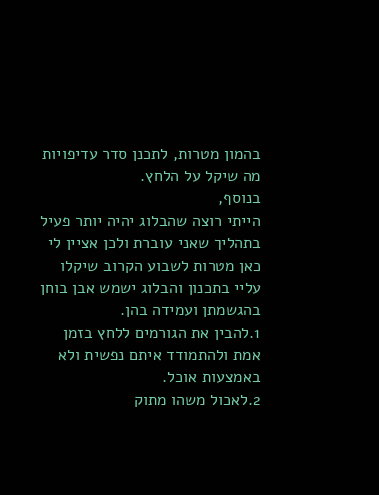בהמון מטרות, לתכנן סדר עדיפויות מה שיקל על הלחץ.
בנוסף,
הייתי רוצה שהבלוג יהיה יותר פעיל בתהליך שאני עוברת ולכן אציין לי כאן מטרות לשבוע הקרוב שיקלו עליי בתכנון והבלוג ישמש אבן בוחן בהגשמתן ועמידה בהן.
1.להבין את הגורמים ללחץ בזמן אמת ולהתמודד איתם נפשית ולא באמצעות אוכל.
2.לאכול משהו מתוק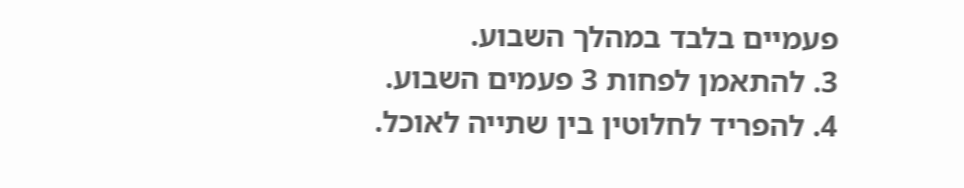פעמיים בלבד במהלך השבוע.
3. להתאמן לפחות 3 פעמים השבוע.
4. להפריד לחלוטין בין שתייה לאוכל.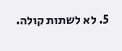5. לא לשתות קולה.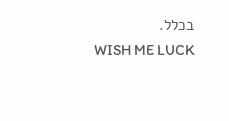בכלל.
WISH ME LUCK